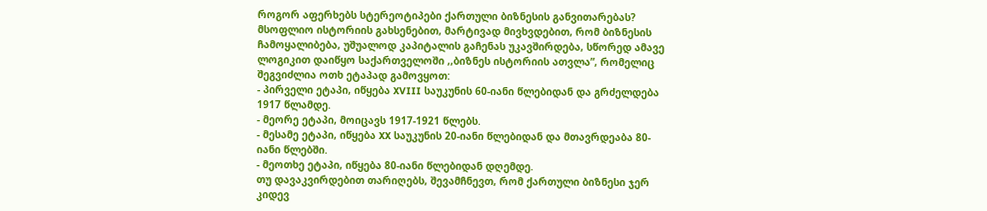როგორ აფერხებს სტერეოტიპები ქართული ბიზნესის განვითარებას?
მსოფლიო ისტორიის გახსენებით, მარტივად მივხვდებით, რომ ბიზნესის ჩამოყალიბება, უშუალოდ კაპიტალის გაჩენას უკავშირდება, სწორედ ამავე ლოგიკით დაიწყო საქართველოში ,,ბიზნეს ისტორიის ათვლა”, რომელიც შეგვიძლია ოთხ ეტაპად გამოვყოთ:
- პირველი ეტაპი, იწყება XVIII საუკუნის 60-იანი წლებიდან და გრძელდება 1917 წლამდე.
- მეორე ეტაპი, მოიცავს 1917-1921 წლებს.
- მესამე ეტაპი, იწყება XX საუკუნის 20-იანი წლებიდან და მთავრდეაბა 80-იანი წლებში.
- მეოთხე ეტაპი, იწყება 80-იანი წლებიდან დღემდე.
თუ დავაკვირდებით თარიღებს, შევამჩნევთ, რომ ქართული ბიზნესი ჯერ კიდევ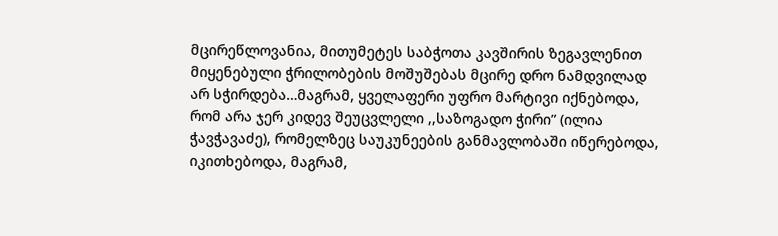მცირეწლოვანია, მითუმეტეს საბჭოთა კავშირის ზეგავლენით მიყენებული ჭრილობების მოშუშებას მცირე დრო ნამდვილად არ სჭირდება…მაგრამ, ყველაფერი უფრო მარტივი იქნებოდა, რომ არა ჯერ კიდევ შეუცვლელი ,,საზოგადო ჭირი” (ილია ჭავჭავაძე), რომელზეც საუკუნეების განმავლობაში იწერებოდა, იკითხებოდა, მაგრამ,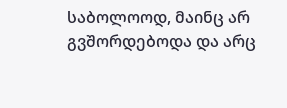საბოლოოდ, მაინც არ გვშორდებოდა და არც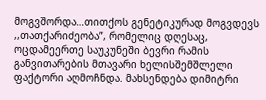მოგვშორდა…თითქოს გენეტიკურად მოგვდევს ,,თათქარიძეობა”, რომელიც დღესაც, ოცდამეერთე საუკუნეში ბევრი რამის განვითარების მთავარი ხელისშემშლელი ფაქტორი აღმოჩნდა. მახსენდება დიმიტრი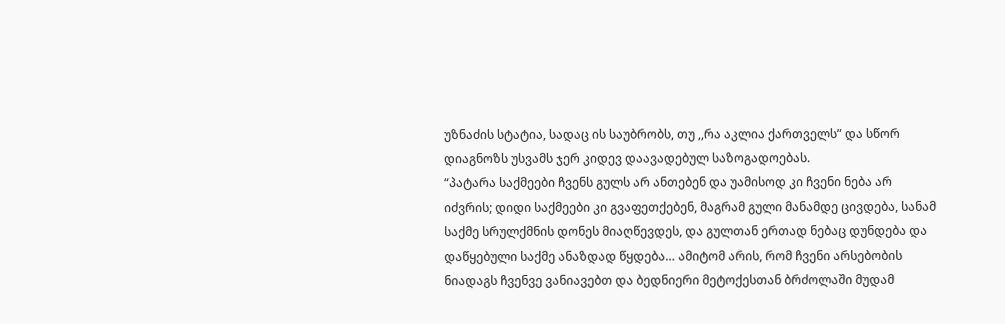უზნაძის სტატია, სადაც ის საუბრობს, თუ ,,რა აკლია ქართველს” და სწორ დიაგნოზს უსვამს ჯერ კიდევ დაავადებულ საზოგადოებას.
“პატარა საქმეები ჩვენს გულს არ ანთებენ და უამისოდ კი ჩვენი ნება არ იძვრის; დიდი საქმეები კი გვაფეთქებენ, მაგრამ გული მანამდე ცივდება, სანამ საქმე სრულქმნის დონეს მიაღწევდეს, და გულთან ერთად ნებაც დუნდება და დაწყებული საქმე ანაზდად წყდება… ამიტომ არის, რომ ჩვენი არსებობის ნიადაგს ჩვენვე ვანიავებთ და ბედნიერი მეტოქესთან ბრძოლაში მუდამ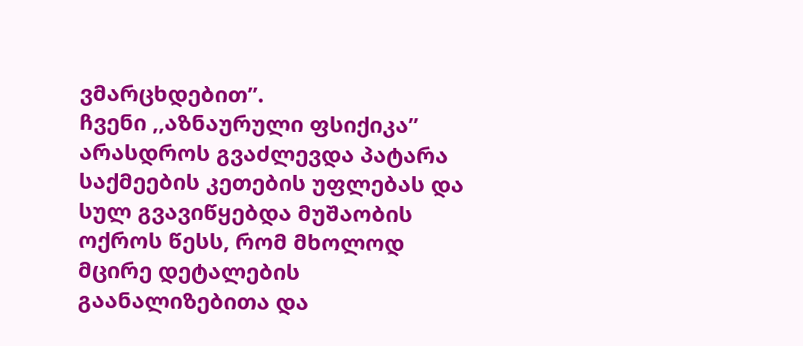ვმარცხდებით”.
ჩვენი ,,აზნაურული ფსიქიკა” არასდროს გვაძლევდა პატარა საქმეების კეთების უფლებას და სულ გვავიწყებდა მუშაობის ოქროს წესს, რომ მხოლოდ მცირე დეტალების გაანალიზებითა და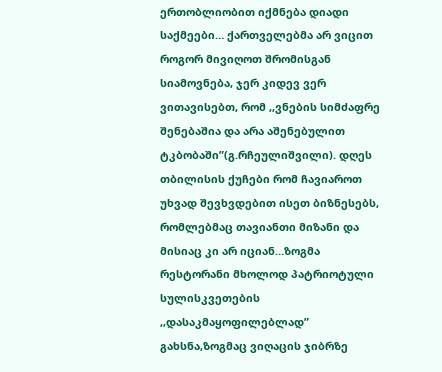ერთობლიობით იქმნება დიადი საქმეები… ქართველებმა არ ვიცით როგორ მივიღოთ შრომისგან სიამოვნება, ჯერ კიდევ ვერ ვითავისებთ, რომ ,,ვნების სიმძაფრე შენებაშია და არა აშენებულით ტკბობაში”(გ.რჩეულიშვილი). დღეს თბილისის ქუჩები რომ ჩავიაროთ უხვად შევხვდებით ისეთ ბიზნესებს, რომლებმაც თავიანთი მიზანი და მისიაც კი არ იციან…ზოგმა რესტორანი მხოლოდ პატრიოტული სულისკვეთების ,,დასაკმაყოფილებლად” გახსნა,ზოგმაც ვიღაცის ჯიბრზე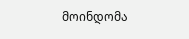მოინდომა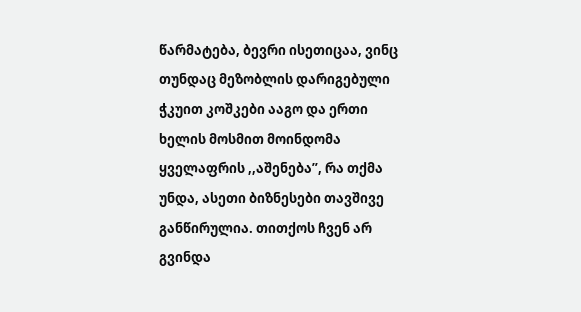წარმატება, ბევრი ისეთიცაა, ვინც თუნდაც მეზობლის დარიგებული ჭკუით კოშკები ააგო და ერთი ხელის მოსმით მოინდომა ყველაფრის ,,აშენება”, რა თქმა უნდა, ასეთი ბიზნესები თავშივე განწირულია. თითქოს ჩვენ არ გვინდა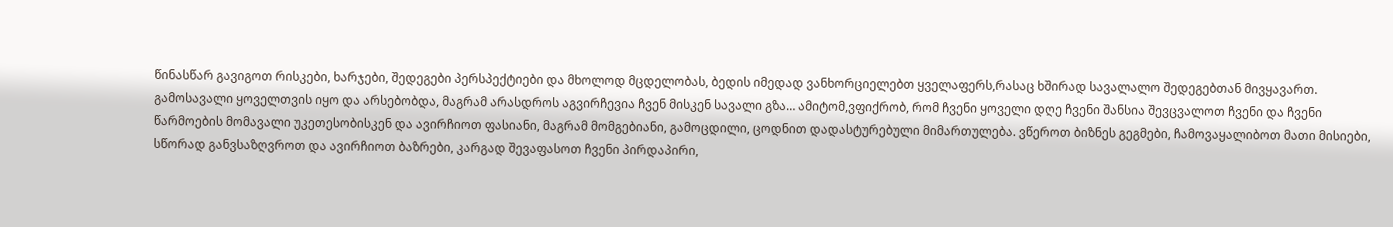წინასწარ გავიგოთ რისკები, ხარჯები, შედეგები პერსპექტიები და მხოლოდ მცდელობას, ბედის იმედად ვანხორციელებთ ყველაფერს,რასაც ხშირად სავალალო შედეგებთან მივყავართ.
გამოსავალი ყოველთვის იყო და არსებობდა, მაგრამ არასდროს აგვირჩევია ჩვენ მისკენ სავალი გზა… ამიტომ,ვფიქრობ, რომ ჩვენი ყოველი დღე ჩვენი შანსია შევცვალოთ ჩვენი და ჩვენი წარმოების მომავალი უკეთესობისკენ და ავირჩიოთ ფასიანი, მაგრამ მომგებიანი, გამოცდილი, ცოდნით დადასტურებული მიმართულება. ვწეროთ ბიზნეს გეგმები, ჩამოვაყალიბოთ მათი მისიები, სწორად განვსაზღვროთ და ავირჩიოთ ბაზრები, კარგად შევაფასოთ ჩვენი პირდაპირი,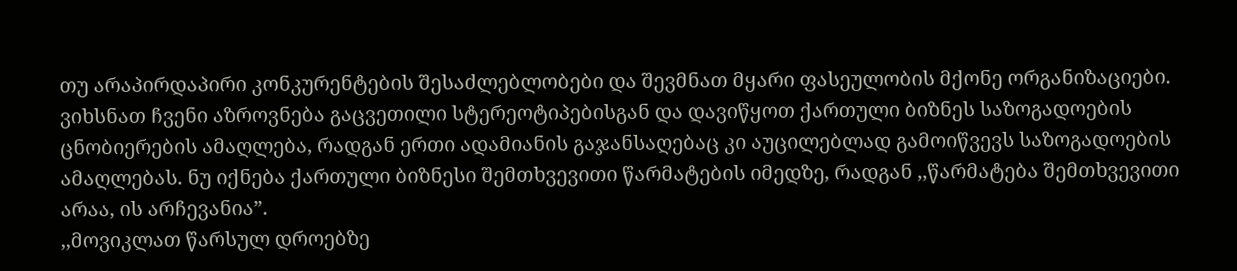თუ არაპირდაპირი კონკურენტების შესაძლებლობები და შევმნათ მყარი ფასეულობის მქონე ორგანიზაციები. ვიხსნათ ჩვენი აზროვნება გაცვეთილი სტერეოტიპებისგან და დავიწყოთ ქართული ბიზნეს საზოგადოების ცნობიერების ამაღლება, რადგან ერთი ადამიანის გაჯანსაღებაც კი აუცილებლად გამოიწვევს საზოგადოების ამაღლებას. ნუ იქნება ქართული ბიზნესი შემთხვევითი წარმატების იმედზე, რადგან ,,წარმატება შემთხვევითი არაა, ის არჩევანია”.
,,მოვიკლათ წარსულ დროებზე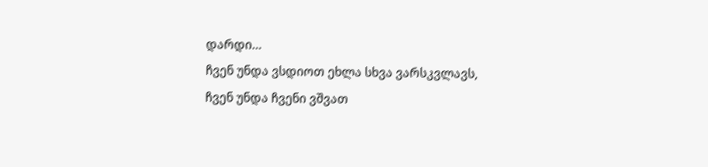დარდი…
ჩვენ უნდა ვსდიოთ ეხლა სხვა ვარსკვლავს,
ჩვენ უნდა ჩვენი ვშვათ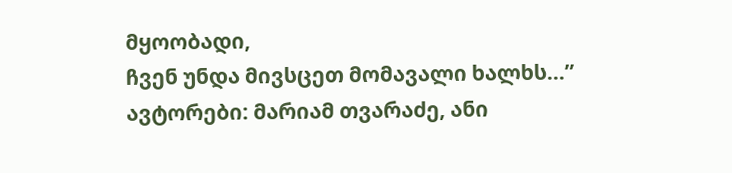მყოობადი,
ჩვენ უნდა მივსცეთ მომავალი ხალხს…”
ავტორები: მარიამ თვარაძე, ანი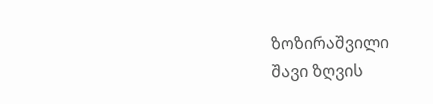ზოზირაშვილი
შავი ზღვის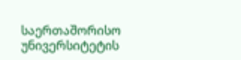საერთაშორისო უნივერსიტეტის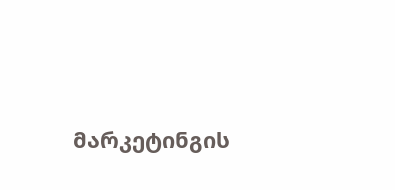მარკეტინგის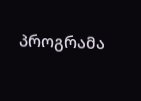პროგრამა